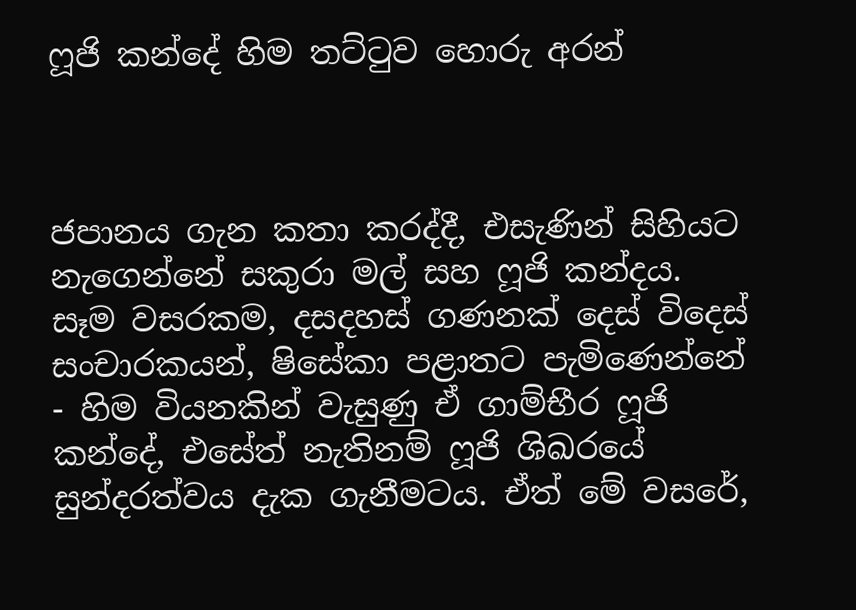ෆූජි කන්දේ හිම තට්ටුව හොරු අරන්



ජපානය ගැන කතා කරද්දී, එසැණින් සිහියට නැගෙන්නේ සකුරා මල් සහ ෆූජි කන්දය. සෑම වසරකම, දසදහස් ගණනක් දෙස් විදෙස් සංචාරකයන්, ෂිසේකා පළාතට පැමිණෙන්නේ - හිම වියනකින් වැසුණු ඒ ගාම්භීර ෆූජි කන්දේ, එසේත් නැතිනම් ෆූජි ශිඛරයේ සුන්දරත්වය දැක ගැනීමටය. ඒත් මේ වසරේ,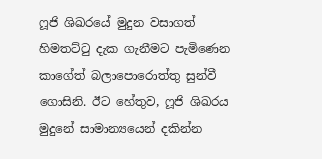ෆූජි ශිඛරයේ මුදුන වසාගත්  හිමතට්ටු දැක ගැනීමට පැමිණෙන කාගේත් බලාපොරොත්තු සුන්වී  ගොසිනි. ඊට හේතුව, ෆූජි ශිඛරය මුදුනේ සාමාන්‍යයෙන් දකින්න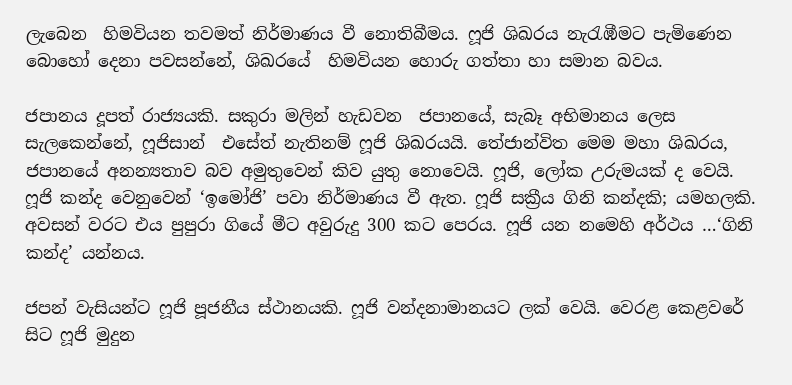ලැබෙන  හිමවියන තවමත් නිර්මාණය වී නොතිබීමය. ෆූජි ශිඛරය නැරැඹීමට පැමිණෙන බොහෝ දෙනා පවසන්නේ, ශිඛරයේ  හිමවියන හොරු ගත්තා හා සමාන බවය.

ජපානය දූපත් රාජ්‍යයකි. සකුරා මලින් හැඩවන  ජපානයේ, සැබෑ අභිමානය ලෙස සැලකෙන්නේ, ෆූජිසාන්  එසේත් නැතිනම් ෆූජි ශිඛරයයි. තේජාන්විත මෙම මහා ශිඛරය, ජපානයේ අනන්‍යතාව බව අමුතුවෙන් කිව යුතු නොවෙයි. ෆූජි, ලෝක උරුමයක් ද වෙයි. ෆූජි කන්ද වෙනුවෙන් ‘ඉමෝජි’ පවා නිර්මාණය වී ඇත. ෆූජි සක්‍රීය ගිනි කන්දකි; යමහලකි. අවසන් වරට එය පුපුරා ගියේ මීට අවුරුදු 300 කට පෙරය. ෆූජි යන නමෙහි අර්ථය …‘ගිනි කන්ද’ යන්නය.

ජපන් වැසියන්ට ෆූජි පූජනීය ස්ථානයකි. ෆූජි වන්දනාමානයට ලක් වෙයි. වෙරළ කෙළවරේ සිට ෆූජි මුදුන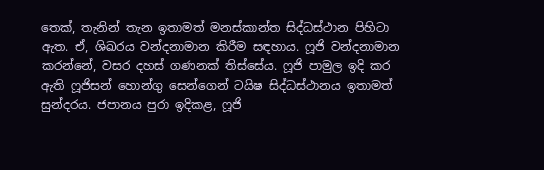තෙක්, තැනින් තැන ඉතාමත් මනස්කාන්ත සිද්ධස්ථාන පිහිටා ඇත. ඒ, ශිඛරය වන්දනාමාන කිරීම සඳහාය. ෆූජි වන්දනාමාන කරන්නේ, වසර දහස් ගණනක් තිස්සේය. ෆූජි පාමුල ඉදි කර ඇති ෆූජිසන් හොන්ගු සෙන්ගෙන් ටයිෂ සිද්ධස්ථානය ඉතාමත් සුන්දරය. ජපානය පුරා ඉදිකළ, ෆූජි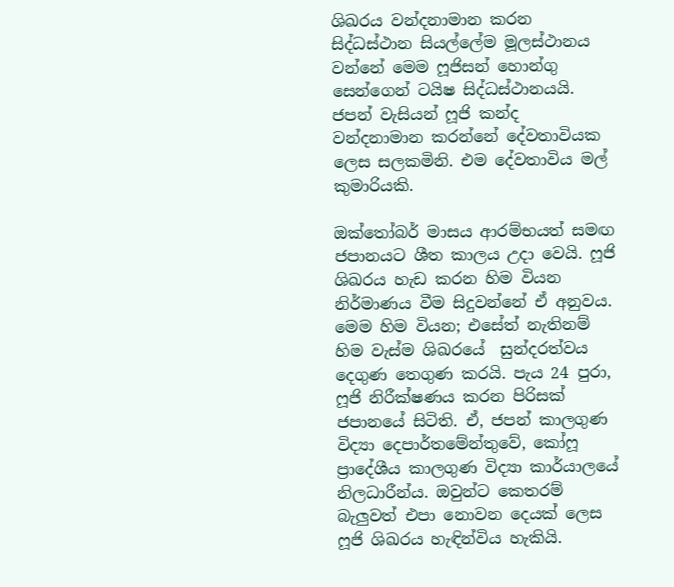ශිඛරය වන්දනාමාන කරන සිද්ධස්ථාන සියල්ලේම මූලස්ථානය වන්නේ මෙම ෆූජිසන් හොන්ගු සෙන්ගෙන් ටයිෂ සිද්ධස්ථානයයි. ජපන් වැසියන් ෆූජි කන්ද වන්දනාමාන කරන්නේ දේවතාවියක ලෙස සලකමිනි. එම දේවතාවිය මල් කුමාරියකි.

ඔක්තෝබර් මාසය ආරම්භයත් සමඟ ජපානයට ශීත කාලය උදා වෙයි. ෆූජි ශිඛරය හැඩ කරන හිම වියන නිර්මාණය වීම සිදුවන්නේ ඒ අනුවය. මෙම හිම වියන; එසේත් නැතිනම් හිම වැස්ම ශිඛරයේ  සුන්දරත්වය දෙගුණ තෙගුණ කරයි. පැය 24 පුරා,  ෆූජි නිරීක්ෂණය කරන පිරිසක් ජපානයේ සිටිති. ඒ, ජපන් කාලගුණ විද්‍යා දෙපාර්තමේන්තුවේ, කෝෆූ ප්‍රාදේශීය කාලගුණ විද්‍යා කාර්යාලයේ නිලධාරීන්ය. ඔවුන්ට කෙතරම් බැලු‍වත් එපා නොවන දෙයක් ලෙස ෆූජි ශිඛරය හැඳින්විය හැකියි.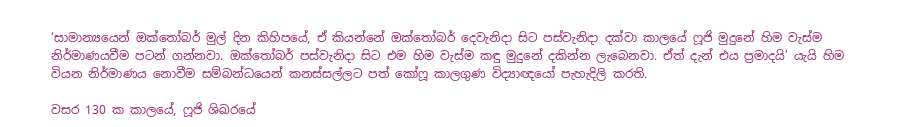‘සාමාන්‍යයෙන් ඔක්තෝබර් මුල් දින කිහිපයේ, ඒ කියන්නේ ඔක්තෝබර් දෙවැනිදා සිට පස්වැනිදා දක්වා කාලයේ ෆූජි මුදුනේ හිම වැස්ම නිර්මාණයවීම පටන් ගන්නවා. ඔක්තෝබර් පස්වැනිදා සිට එම හිම වැස්ම කඳු මුදුනේ දකින්න ලැබෙනවා. ඒත් දැන් එය ප්‍රමාදයි’ යැයි හිම වියන නිර්මාණය නොවීම සම්බන්ධයෙන් කනස්සල්ලට පත් කෝෆූ කාලගුණ විද්‍යාඥයෝ පැහැදිලි කරති.

වසර 130 ක කාලයේ, ෆූජි ශිඛරයේ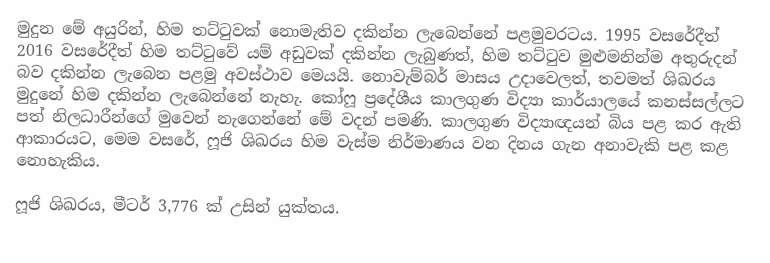මුදුන මේ අයුරින්, හිම තට්ටුවක් නොමැතිව දකින්න ලැබෙන්නේ පළමුවරටය. 1995 වසරේදීත් 2016 වසරේදීත් හිම තට්ටුවේ යම් අඩුවක් දකින්න ලැබුණත්, හිම තට්ටුව මුළුමනින්ම අතුරුදන් බව දකින්න ලැබෙන පළමු අවස්ථාව මෙයයි. නොවැම්බර් මාසය උදාවෙලත්, තවමත් ශිඛරය මුදුනේ හිම දකින්න ලැබෙන්නේ නැහැ. කෝෆූ ප්‍රදේශීය කාලගුණ විද්‍යා කාර්යාලයේ කනස්සල්ලට පත් නිලධාරීන්ගේ මුවෙන් නැගෙන්නේ මේ වදන් පමණි. කාලගුණ විද්‍යාඥයන් බිය පළ කර ඇති ආකාරයට, මෙම වසරේ, ෆූජි ශිඛරය හිම වැස්ම නිර්මාණය වන දිනය ගැන අනාවැකි පළ කළ නොහැකිය.

ෆූජි ශිඛරය, මීටර් 3,776 ක් උසින් යුක්තය.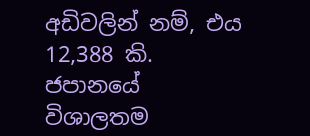අඩිවලින් නම්, එය 12,388 කි. ජපානයේ විශාලතම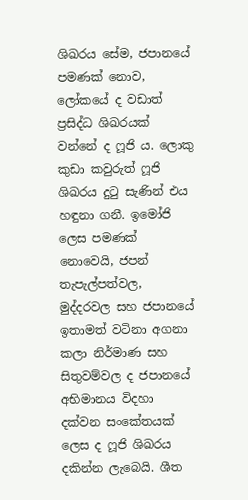ශිඛරය සේම, ජපානයේ පමණක් නොව, ලෝකයේ ද වඩාත් ප්‍රසිද්ධ ශිඛරයක් වන්නේ ද ෆූජි ය. ලොකු කුඩා කවුරුත් ෆූජි ශිඛරය දුටු සැණින් එය හඳුනා ගනී. ඉමෝජි ලෙස පමණක් නොවෙයි, ජපන් තැපැල්පත්වල, මුද්දරවල සහ ජපානයේ ඉතාමත් වටිනා අගනා කලා නිර්මාණ සහ සිතුවම්වල ද ජපානයේ අභිමානය විදහා දක්වන සංකේතයක් ලෙස ද ෆූජි ශිඛරය දකින්න ලැබෙයි. ශීත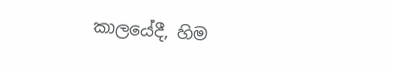කාලයේදී, හිම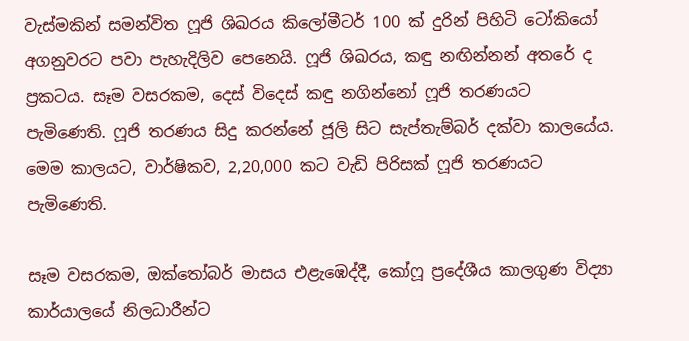වැස්මකින් සමන්විත ෆූජි ශිඛරය‍ කිලෝමීටර් 100 ක් දුරින් පිහිටි ටෝකියෝ අගනුවරට පවා පැහැදිලිව පෙනෙයි. ෆූජි ශිඛරය, කඳු නඟින්නන් අතරේ ද ප්‍රකටය. සෑම වසරකම, දෙස් විදෙස් කඳු නගින්නෝ ෆූජි තරණයට පැමිණෙති. ෆූජි තරණය සිදු කරන්නේ ජූලි සිට සැප්තැම්බර් දක්වා කාලයේය. මෙම කාලයට, වාර්ෂිකව, 2,20,000 කට වැඩි පිරිසක් ෆූජි තරණයට පැමිණෙති.

සෑම වසරකම, ඔක්තෝබර් මාසය එළැඹෙද්දී, කෝෆූ ප්‍රදේශීය කාලගුණ විද්‍යා කාර්යාලයේ නිලධාරීන්ට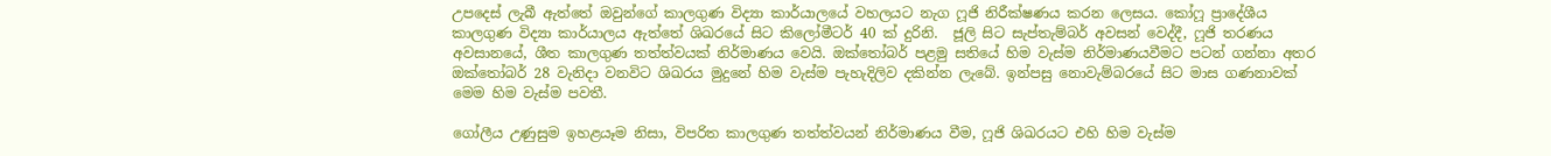උපදෙස් ලැබී ඇත්තේ ඔවුන්ගේ කාලගුණ විද්‍යා කාර්යාලයේ වහලයට නැග ෆූජි නිරීක්ෂණය කරන ලෙසය. කෝෆූ ප්‍රාදේශීය කාලගුණ විද්‍යා කාර්යාලය ඇත්තේ ශිඛරයේ සිට කිලෝමීටර් 40 ක් දුරිනි.  ජූලි සිට සැප්තැම්බර් අවසන් වෙද්දී, ෆූජි තරණය අවසානයේ, ශීත කාලගුණ තත්ත්වයක් නිර්මාණය වෙයි. ඔක්තෝබර් පළමු සතියේ හිම වැස්ම නිර්මාණයවීමට පටන් ගන්නා අතර ඔක්තෝබර් 28 වැනිදා වනවිට ශිඛරය මුදුනේ හිම වැස්ම පැහැදිලිව දකින්න ලැබේ. ඉන්පසු නොවැම්බරයේ සිට මාස ගණනාවක් මෙම හිම වැස්ම පවතී.

ගෝලීය උණුසුම ඉහළයෑම නිසා, විපරිත කාලගුණ තත්ත්වයන් නිර්මාණය වීම, ෆූජි ශිඛරයට එහි හිම වැස්ම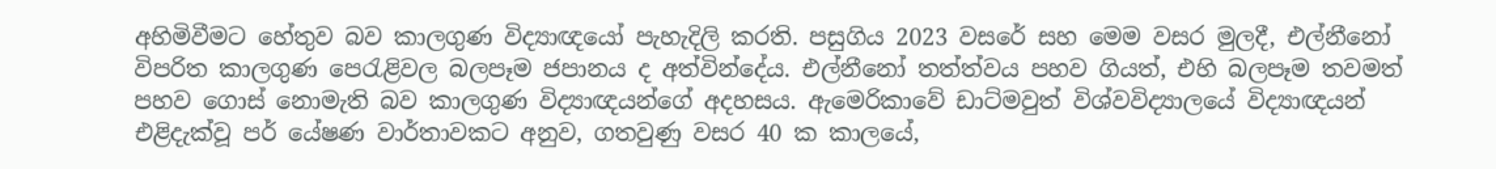අහිමිවීමට හේතුව බව කාලගුණ විද්‍යාඥයෝ පැහැදිලි කරති. පසුගිය 2023 වසරේ සහ මෙම වසර මුලදී, එල්නීනෝ විපරිත කාලගුණ පෙරැළිවල බලපෑම ජපානය ද අත්වින්දේය. එල්නීනෝ තත්ත්වය පහව ගියත්, එහි බලපෑම තවමත් පහව ගොස් නොමැති බව කාලගුණ විද්‍යාඥයන්ගේ අදහසය. ඇමෙරිකාවේ ඩාට්මවුත් විශ්වවිද්‍යාලයේ විද්‍යාඥයන් එළිදැක්වූ පර් යේෂණ වාර්තාවකට අනුව, ගතවුණු වසර 40 ක කාලයේ,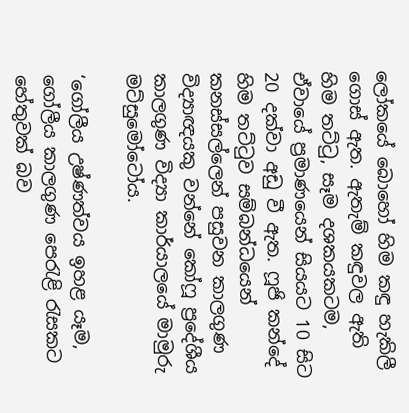ලෝකයේ බොහෝ හිම කඳු හැකිලී ගොස් ඇත. ඇතැම් කඳුවල ඇති හිම තට්ටු, සෑම දශකයකටම, ඒවායේ ප්‍රමාණයෙන් සියයට 10 සිට 20 දක්වා අඩු වී ඇත. ෆූජි කන්දේ හිම තට්ටුව සම්බන්ධයෙන් කනස්සල්ලෙන් පසුවන කාලගුණ විද්‍යාඥයකු වන්නේ කෝෆූ ප්‍රදේශීය කාලගුණ විද්‍යා කාර්යාලයේ මාමුරු මට්සුමෝටෝය.

‘ගෝලීය උෂ්ණත්වය ඉහළ යෑම, ගෝලීය කාලගුණ පෙරැළි රැසකට හේතුවක් බව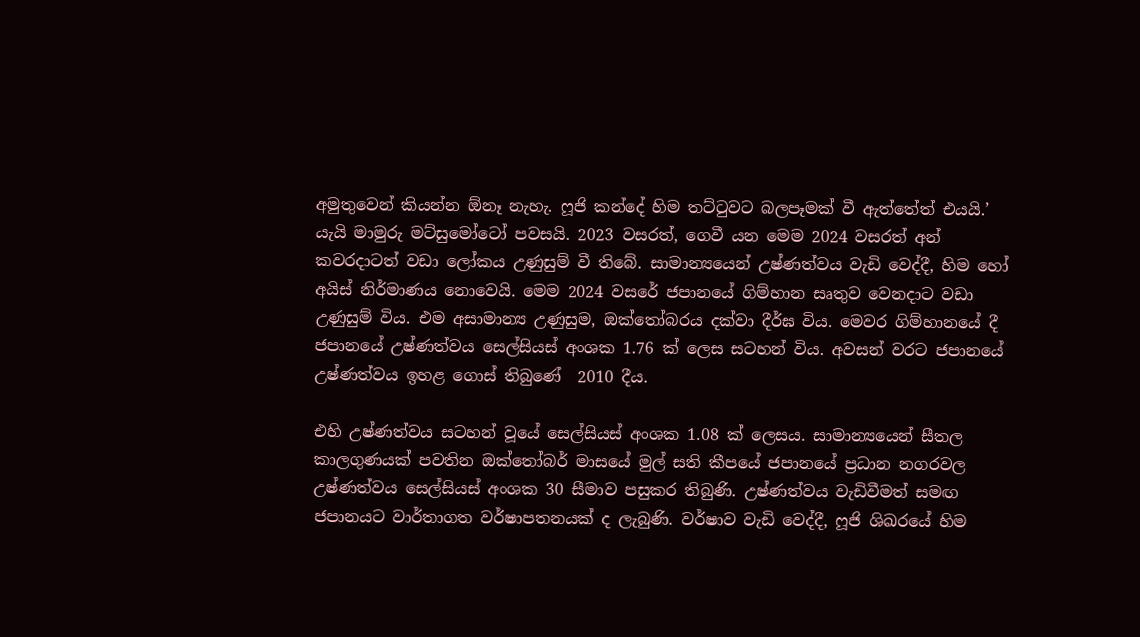අමුතුවෙන් කියන්න ඕනෑ නැහැ. ෆූජි කන්දේ හිම තට්ටුවට බලපෑමක් වී ඇත්තේත් එයයි.’ යැයි මාමුරු මට්සුමෝටෝ පවසයි. 2023 වසරත්, ගෙවී යන මෙම 2024 වසරත් අන් කවරදාටත් වඩා ලෝකය උණුසුම් වී තිබේ. සාමාන්‍යයෙන් උෂ්ණත්වය වැඩි වෙද්දී, හිම හෝ අයිස් නිර්මාණය නොවෙයි. මෙම 2024 වසරේ ජපානයේ ගිම්හාන සෘතුව වෙනදාට වඩා උණුසුම් විය. එම අසාමාන්‍ය උණුසුම, ඔක්තෝබරය දක්වා දීර්ඝ විය. මෙවර ගිම්හානයේ දී ජපානයේ උෂ්ණත්වය සෙල්සියස් අංශක 1.76 ක් ලෙස සටහන් විය. අවසන් වරට ජපානයේ උෂ්ණත්වය ඉහළ ගොස් තිබුණේ  2010 දීය.

එහි උෂ්ණත්වය සටහන් වූයේ සෙල්සියස් අංශක 1.08 ක් ලෙසය. සාමාන්‍යයෙන් සීතල කාලගුණයක් පවතින ඔක්තෝබර් මාසයේ මුල් සති කීපයේ ජපානයේ ප්‍රධාන නගරවල උෂ්ණත්වය සෙල්සියස් අංශක 30 සීමාව පසුකර තිබුණි. උෂ්ණත්වය වැඩිවීමත් සමඟ ජපානයට වාර්තාගත වර්ෂාපතනයක් ද ලැබුණි. වර්ෂාව වැඩි වෙද්දී, ෆූජි ශිඛරයේ හිම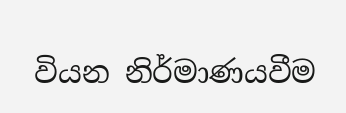වියන නිර්මාණයවීම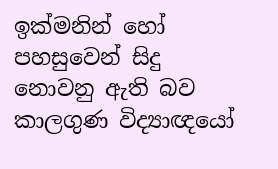ඉක්මනින් හෝ පහසුවෙන් සිදු නොවනු ඇති බව කාලගුණ විද්‍යාඥයෝ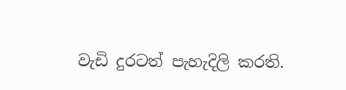වැඩි දුරටත් පැහැදිලි කරති.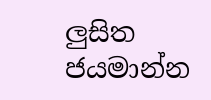ලු‍සිත ජයමාන්න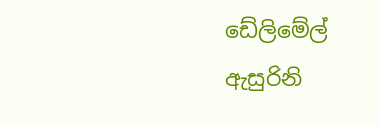ඩේලිමේල් ඇසුරිනි